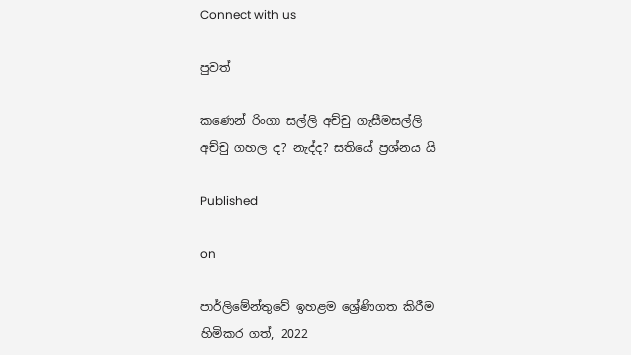Connect with us

පුවත්

කණෙන් රිංගා සල්ලි අච්චු ගැසීමසල්ලි අච්චු ගහල ද? නැද්ද? සතියේ ප්‍රශ්නය යි

Published

on

පාර්ලිමේන්තුවේ ඉහළම ශ්‍රේණිගත කිරීම හිමිකර ගත්, 2022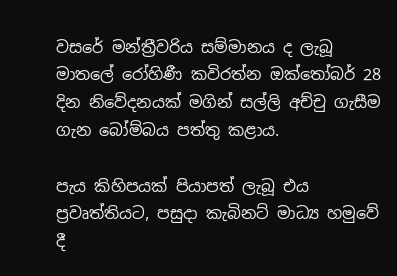වසරේ මන්ත්‍රීවරිය සම්මානය ද ලැබූ මාතලේ රෝහිණී කවිරත්න ඔක්තෝබර් 28 දින නිවේදනයක් මගින් සල්ලි අච්චු ගැසීම ගැන බෝම්බය පත්තු කළාය.

පැය කිහිපයක් පියාපත් ලැබූ එය ප්‍රවෘත්තියට, පසුදා කැබිනට් මාධ්‍ය හමුවේ දී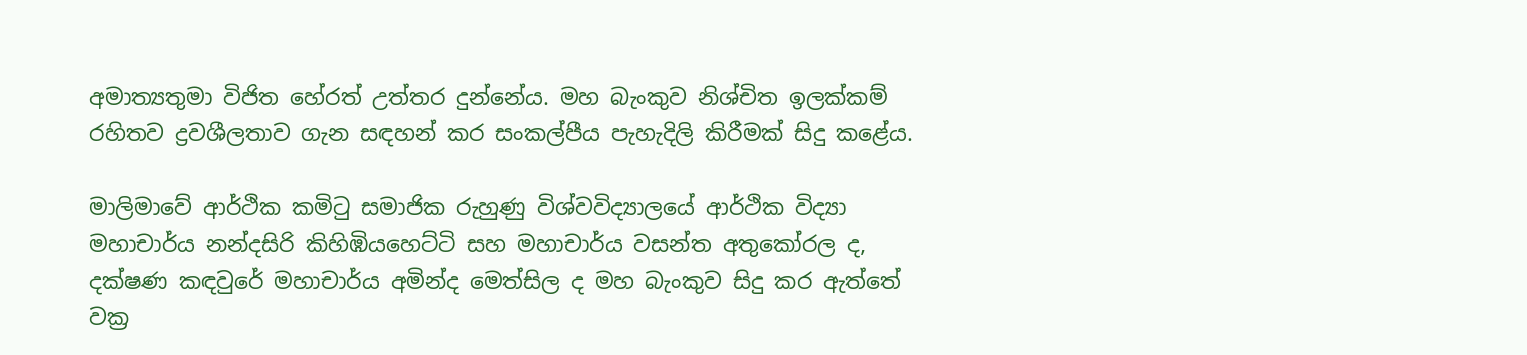අමාත්‍යතුමා විජිත හේරත් උත්තර දුන්නේය. මහ බැංකුව නිශ්චිත ඉලක්කම් රහිතව ද්‍රවශීලතාව ගැන සඳහන් කර සංකල්පීය පැහැදිලි කිරීමක් සිදු කළේය.

මාලිමාවේ ආර්ථික කමිටු සමාජික රුහුණු විශ්වවිද්‍යාලයේ ආර්ථික විද්‍යා මහාචාර්ය නන්දසිරි කිහිඹියහෙට්ටි සහ මහාචාර්ය වසන්ත අතුකෝරල ද, දක්ෂණ කඳවුරේ මහාචාර්ය අමින්ද මෙත්සිල ද මහ බැංකුව සිදු කර ඇත්තේ වක්‍ර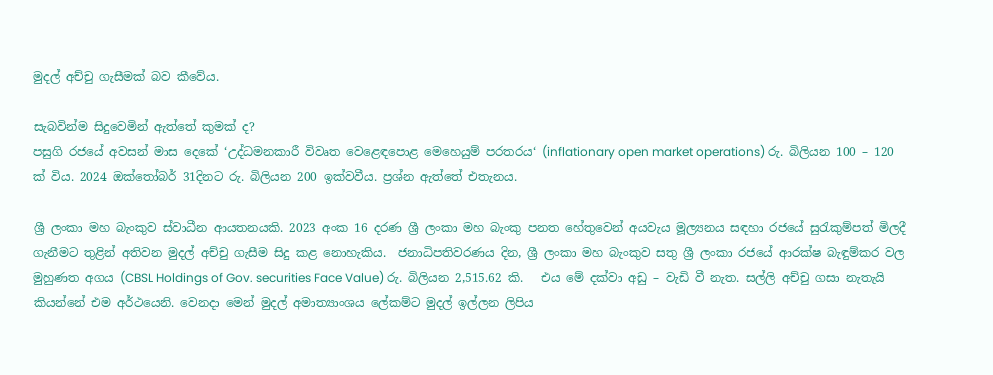මුදල් අච්චු ගැසීමක් බව කීවේය.

සැබවින්ම සිදුවෙමින් ඇත්තේ කුමක් ද?
පසුගි රජයේ අවසන් මාස දෙකේ ‘උද්ධමනකාරී විවෘත වෙළෙඳපොළ මෙහෙයුම් පරතරය‘ (inflationary open market operations) රු. බිලියන 100 – 120 ක් විය. 2024 ඔක්තෝබර් 31දිනට රු. බිලියන 200 ඉක්වවීය. ප්‍රශ්න ඇත්තේ එතැනය.

ශ්‍රී ලංකා මහ බැංකුව ස්වාධීන ආයතනයකි. 2023 අංක 16 දරණ ශ්‍රී ලංකා මහ බැංකු පනත හේතුවෙන් අයවැය මූල්‍යනය සඳහා රජයේ සුරැකුම්පත් මිලදී ගැනීමට තුළින් අතිවන මුදල් අච්චු ගැසීම සිදු කළ නොහැකිය.  ජනාධිපතිවරණය දින, ශ්‍රී ලංකා මහ බැංකුව සතු ශ්‍රී ලංකා රජයේ ආරක්ෂ බැඳුම්කර වල මුහුණත අගය (CBSL Holdings of Gov. securities Face Value) රු. බිලියන 2,515.62 කි.   එය මේ දක්වා අඩු – වැඩි වී නැත. සල්ලි අච්චු ගසා නැතැයි කියන්නේ එම අර්ථයෙනි. වෙනදා මෙන් මුදල් අමාත්‍යාංශය ලේකම්ට මුදල් ඉල්ලන ලිපිය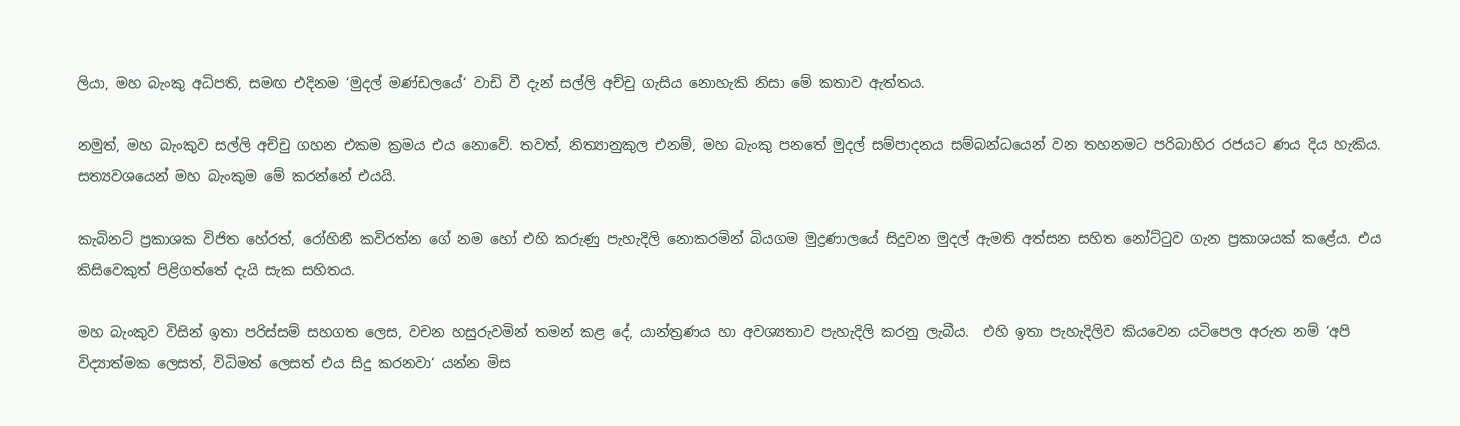ලියා, මහ බැංකු අධිපති, සමඟ එදිනම ‘මුදල් මණ්ඩලයේ‘ වාඩි වී දැන් සල්ලි අච්චු ගැසිය නොහැකි නිසා මේ කතාව ඇත්තය.

නමුත්, මහ බැංකුව සල්ලි අච්චු ගහන එකම ක්‍රමය එය නොවේ. තවත්, නිත්‍යානුකුල එනම්, මහ බැංකු පනතේ මුදල් සම්පාදනය සම්බන්ධයෙන් වන තහනමට පරිබාහිර රජයට ණය දිය හැකිය. සත්‍යවශයෙන් මහ බැංකුම මේ කරන්නේ එයයි.

කැබිනට් ප්‍රකාශක විජිත හේරත්, රෝහිනී කවිරත්න ගේ නම හෝ එහි කරුණු පැහැදිලි නොකරමින් බියගම මුද්‍රණාලයේ සිදුවන මුදල් ඇමති අත්සන සහිත නෝට්ටුව ගැන ප්‍රකාශයක් කළේය. එය කිසිවෙකුත් පිළිගත්තේ දැයි සැක සහිතය.

මහ බැංකුව විසින් ඉතා පරිස්සම් සහගත ලෙස, වචන හසුරුවමින් තමන් කළ දේ, යාන්ත්‍රණය හා අවශ්‍යතාව පැහැදිලි කරනු ලැබීය.  එහි ඉතා පැහැදිලිව කියවෙන යටිපෙල අරුත නම් ‘අපි විද්‍යාත්මක ලෙසත්, විධිමත් ලෙසත් එය සිදු කරනවා‘ යන්න මිස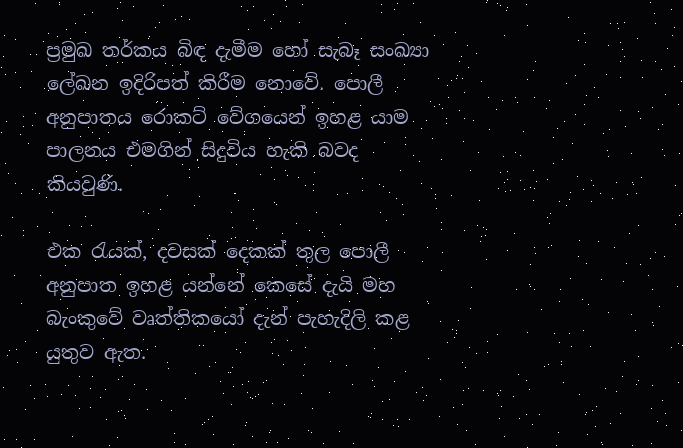ප්‍රමුඛ තර්කය බිඳ දැමීම හෝ සැබෑ සංඛ්‍යා ලේඛන ඉදිරිපත් කිරීම නොවේ. පොලී අනුපාතය රොකට් වේගයෙන් ඉහළ යාම පාලනය එමගින් සිදුවිය හැකි බවද කියවුණි.

එක රැයක්, දවසක් දෙකක් තුල පොලී අනුපාත ඉහළ යන්නේ කෙසේ දැයි මහ බැංකුවේ වෘත්තිකයෝ දැන් පැහැදිලි කළ යුතුව ඇත.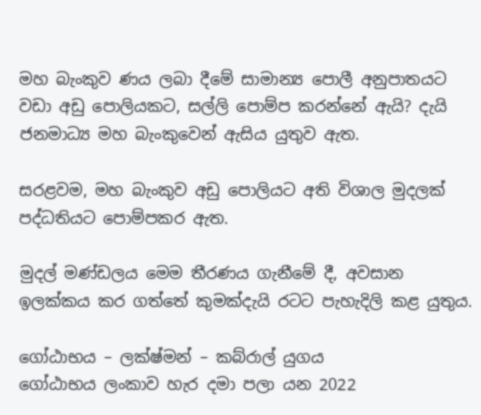මහ බැංකුව ණය ලබා දීමේ සාමාන්‍ය පොලී අනුපාතයට වඩා අඩු පොලියකට, සල්ලි පොම්ප කරන්නේ ඇයි? දැයි ජනමාධ්‍ය මහ බැංකුවෙන් ඇසිය යුතුව ඇත.

සරළවම, මහ බැංකුව අඩු පොලියට අති විශාල මුදලක් පද්ධතියට පොම්පකර ඇත.

මුදල් මණ්ඩලය මෙම තීරණය ගැනීමේ දී, අවසාන ඉලක්කය කර ගත්තේ කුමක්දැයි රටට පැහැදිලි කළ යුතුය.

ගෝඨාභය – ලක්ෂ්මන් – කබ්රාල් යුගය
ගෝඨාභය ලංකාව හැර දමා පලා යන 2022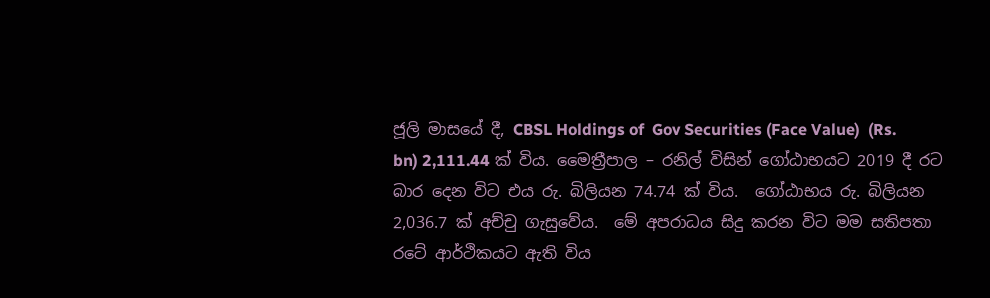ජූලි මාසයේ දී, CBSL Holdings of  Gov Securities (Face Value)  (Rs. bn) 2,111.44 ක් විය. මෛත්‍රීපාල – රනිල් විසින් ගෝඨාභයට 2019 දී රට බාර දෙන විට එය රු. බිලියන 74.74 ක් විය.  ගෝඨාභය රු. බිලියන 2,036.7 ක් අච්චු ගැසුවේය.  මේ අපරාධය සිදු කරන විට මම සතිපතා රටේ ආර්ථිකයට ඇති විය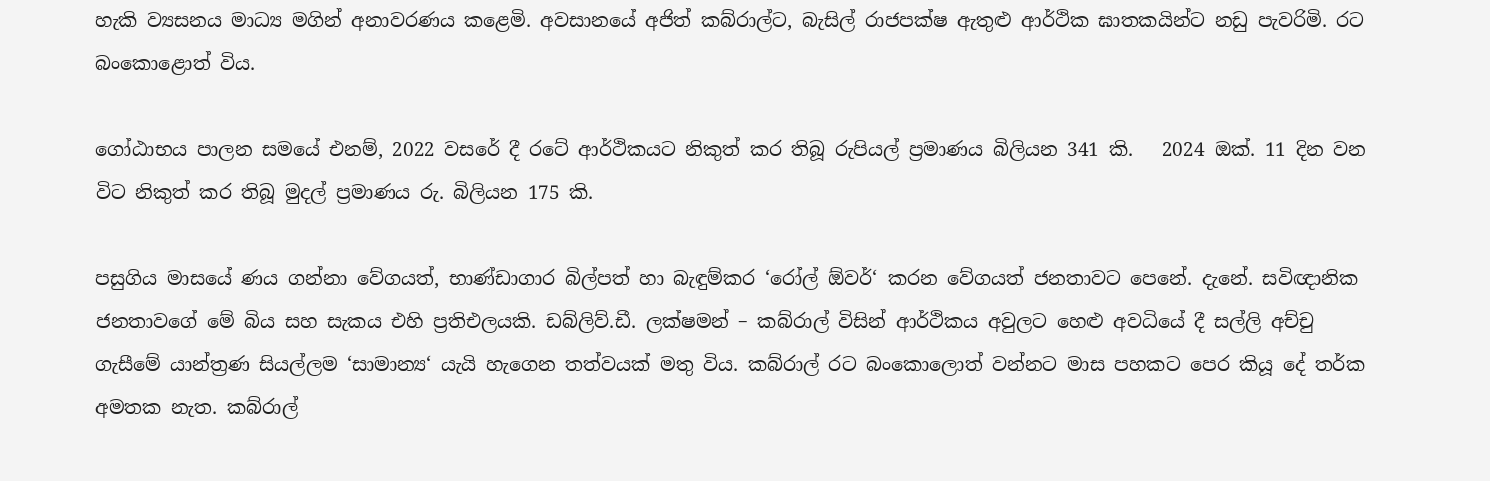හැකි ව්‍යසනය මාධ්‍ය මගින් අනාවරණය කළෙමි. අවසානයේ අජිත් කබ්රාල්ට, බැසිල් රාජපක්ෂ ඇතුළු ආර්ථික ඝාතකයින්ට නඩු පැවරිමි. රට බංකොළොත් විය.

ගෝඨාභය පාලන සමයේ එනම්, 2022 වසරේ දී රටේ ආර්ථිකයට නිකුත් කර තිබූ රුපියල් ප්‍රමාණය බිලියන 341 කි.   2024 ඔක්. 11 දින වන විට නිකුත් කර තිබූ මුදල් ප්‍රමාණය රු. බිලියන 175 කි.

පසුගිය මාසයේ ණය ගන්නා වේගයත්, භාණ්ඩාගාර බිල්පත් හා බැඳුම්කර ‘රෝල් ඕවර්‘ කරන වේගයත් ජනතාවට පෙනේ. දැනේ. සවිඥානික ජනතාවගේ මේ බිය සහ සැකය එහි ප්‍රතිඑලයකි. ඩබ්ලිව්.ඩී. ලක්ෂමන් – කබ්රාල් විසින් ආර්ථිකය අවුලට හෙළු අවධියේ දී සල්ලි අච්චු ගැසීමේ යාන්ත්‍රණ සියල්ලම ‘සාමාන්‍ය‘ යැයි හැගෙන තත්වයක් මතු විය. කබ්රාල් රට බංකොලොත් වන්නට මාස පහකට පෙර කියූ දේ තර්ක අමතක නැත. කබ්රාල්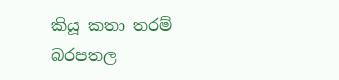කියූ කතා තරම් බරපතල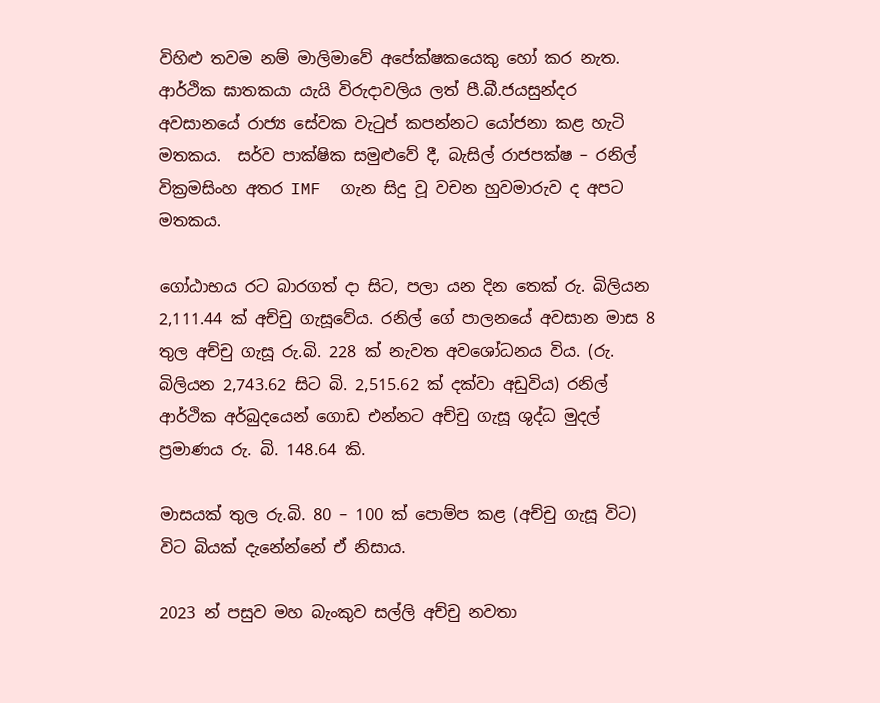විහිළු තවම නම් මාලිමාවේ අපේක්ෂකයෙකු හෝ කර නැත. ආර්ථික ඝාතකයා යැයි විරුදාවලිය ලත් පී.බී.ජයසුන්දර අවසානයේ රාජ්‍ය සේවක වැටුප් කපන්නට යෝජනා කළ හැටි මතකය.  සර්ව පාක්ෂික සමුළුවේ දී, බැසිල් රාජපක්ෂ – රනිල් වික්‍රමසිංහ අතර IMF  ගැන සිදු වූ වචන හුවමාරුව ද අපට මතකය.

ගෝඨාභය රට බාරගත් දා සිට, පලා යන දින තෙක් රු. බිලියන 2,111.44 ක් අච්චු ගැසූවේය. රනිල් ගේ පාලනයේ අවසාන මාස 8 තුල අච්චු ගැසූ රු.බි. 228 ක් නැවත අවශෝධනය විය. (රු. බිලියන 2,743.62 සිට බි. 2,515.62 ක් දක්වා අඩුවිය) රනිල් ආර්ථික අර්බුදයෙන් ගොඩ එන්නට අච්චු ගැසූ ශුද්ධ මුදල් ප්‍රමාණය රු. බි. 148.64 කි.

මාසයක් තුල රු.බි. 80 – 100 ක් පොම්ප කළ (අච්චු ගැසූ විට) විට බියක් දැනේන්නේ ඒ නිසාය.

2023 න් පසුව මහ බැංකුව සල්ලි අච්චු නවතා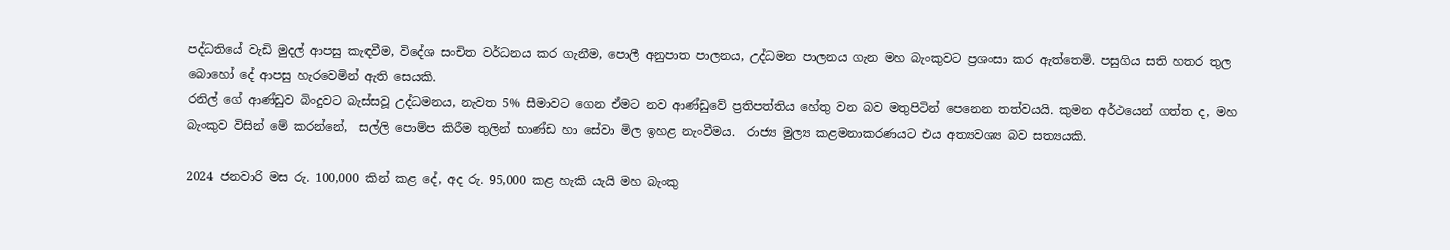පද්ධතියේ වැඩි මුදල් ආපසු කැඳවීම, විදේශ සංචිත වර්ධනය කර ගැනීම, පොලී අනුපාත පාලනය, උද්ධමන පාලනය ගැන මහ බැංකුවට ප්‍රශංසා කර ඇත්තෙමි. පසුගිය සති හතර තුල බොහෝ දේ ආපසු හැරවෙමින් ඇති සෙයකි.
රනිල් ගේ ආණ්ඩුව බිංදුවට බැස්සවූ උද්ධමනය, නැවත 5% සීමාවට ගෙන ඒමට නව ආණ්ඩුවේ ප්‍රතිපත්තිය හේතු වන බව මතුපිටින් පෙනෙන තත්වයයි. කුමන අර්ථයෙන් ගත්ත ද, මහ බැංකුව විසින් මේ කරන්නේ,  සල්ලි පොම්ප කිරීම තුලින් භාණ්ඩ හා සේවා මිල ඉහළ නැංවීමය.  රාජ්‍ය මුල්‍ය කළමනාකරණයට එය අත්‍යවශ්‍ය බව සත්‍යයකි.

2024 ජනවාරි මස රු. 100,000 කින් කළ දේ, අද රු. 95,000 කළ හැකි යැයි මහ බැංකු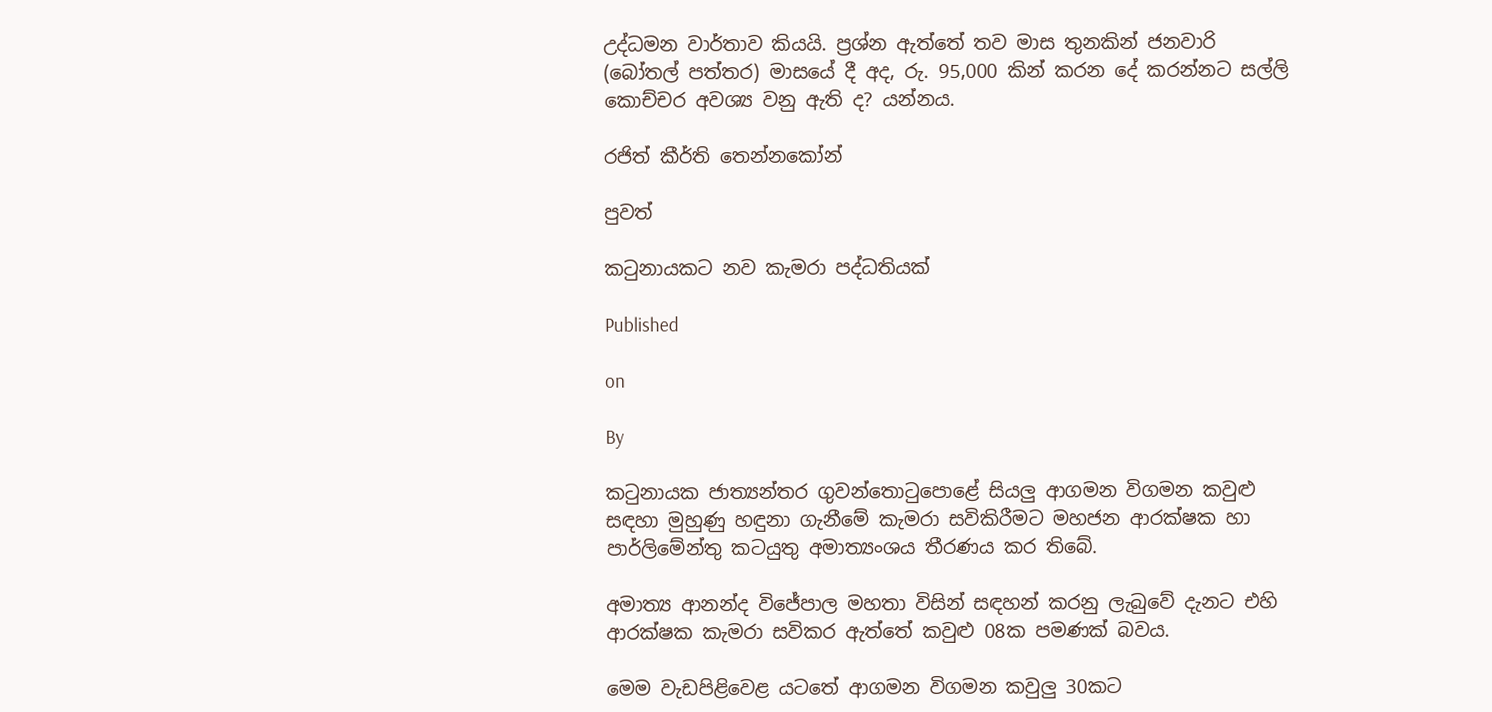උද්ධමන වාර්තාව කියයි. ප්‍රශ්න ඇත්තේ තව මාස තුනකින් ජනවාරි (බෝතල් පත්තර) මාසයේ දී අද, රු. 95,000 කින් කරන දේ කරන්නට සල්ලි කොච්චර අවශ්‍ය වනු ඇති ද? යන්නය.

රජිත් කීර්ති තෙන්නකෝන්

පුවත්

කටුනායකට නව කැමරා පද්ධතියක්

Published

on

By

කටුනායක ජාත්‍යන්තර ගුවන්තොටුපොළේ සියලු ආගමන විගමන කවුළු සඳහා මුහුණු හඳුනා ගැනීමේ කැමරා සවිකිරීමට මහජන ආරක්ෂක හා පාර්ලිමේන්තු කටයුතු අමාත්‍යංශය තීරණය කර තිබේ.

අමාත්‍ය ආනන්ද විජේපාල මහතා විසින් සඳහන් කරනු ලැබුවේ දැනට එහි ආරක්ෂක කැමරා සවිකර ඇත්තේ කවුළු 08ක පමණක් බවය.

මෙම වැඩපිළිවෙළ යටතේ ආගමන විගමන කවුලු 30කට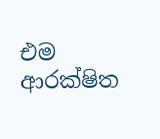එම ආරක්ෂිත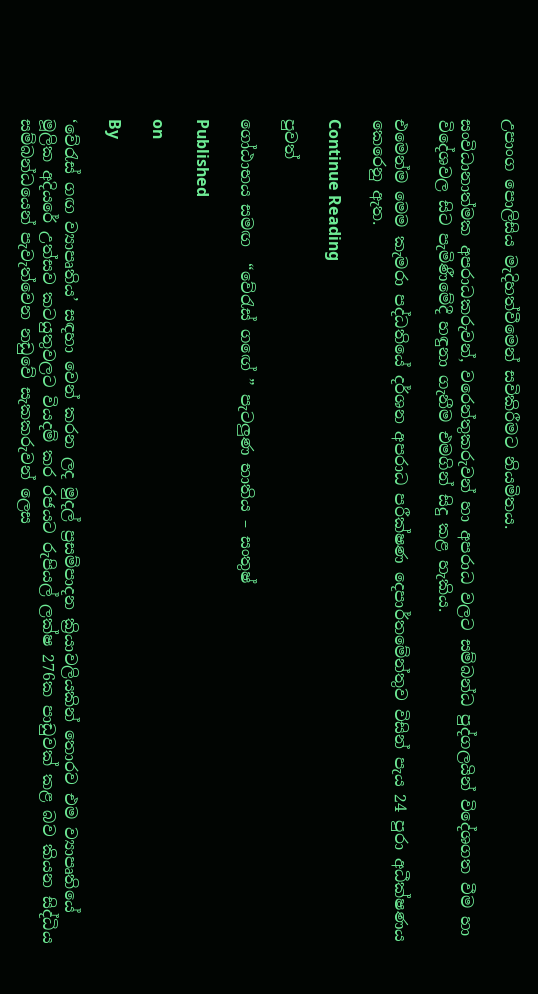උපාංග පොලිසිය මැදිහත්වීමෙන් සවිකිරීමට නියමිතය.

සංවිධානාත්මක අපරාධකරුවන්, වරෙන්තුකරුවන් හා අපරාධ වලට සම්බන්ධ පුද්ගලයින් විදේශගත වීම හා විදේශවල සිට පැමිණීමේදී හඳුනා ගැනීම එමගින් සිදු කළ හැකිය.

එමෙන්ම මෙම කැමරා පද්ධතියේ දර්ශන අපරාධ පරීක්ෂණ දෙපාර්තමේන්තුව විසින් පැය 24 පුරා අධීක්ෂණය කෙරෙනු ඇත.

Continue Reading

පුවත්

ගෝඨාභය සමඟ  “වේරැස් ගඟේ ” පැටලුණ භාතිය – සංතුෂ්

Published

on

By

‘වේරැස් ගඟ ව්‍යාපෘතිය’ සඳහා වෙන් කරන ලද මුදල් ප්‍රසම්පාදන ක්‍රියාවලියකින් තොරව එම ව්‍යාපෘතියේ මූලික අදියරේ උත්සව කටයුතුවලට වියදම් කර රජයට රුපියල් ලක්ෂ 276ක පාඩුවක් කළ බව කියන සිද්ධිය සම්බන්ධයෙන් පැවැත්වෙන නඩුවේ සැකකරුවන් ලෙස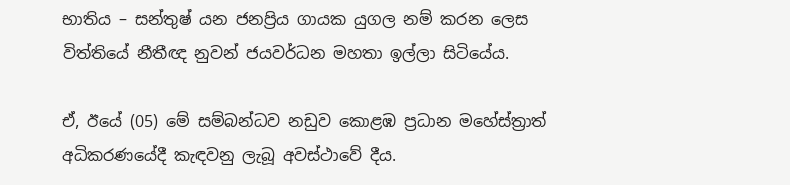භාතිය – සන්තුෂ් යන ජනප්‍රිය ගායක යුගල නම් කරන ලෙස විත්තියේ නීතීඥ නුවන් ජයවර්ධන මහතා ඉල්ලා සිටියේය.

ඒ, ඊයේ (05) මේ සම්බන්ධව නඩුව කොළඹ ප්‍රධාන මහේස්ත්‍රාත් අධිකරණයේදී කැඳවනු ලැබූ අවස්ථාවේ දීය.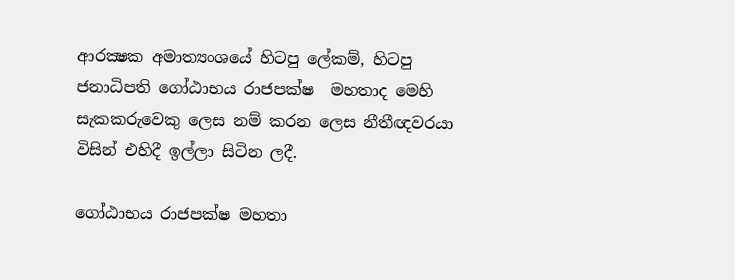ආරක්‍ෂක අමාත්‍යංශයේ හිටපු ලේකම්, හිටපු ජනාධිපති ගෝඨාභය රාජපක්ෂ  මහතාද මෙහි සැකකරුවෙකු ලෙස නම් කරන ලෙස නීතීඥවරයා විසින් එහිදී ඉල්ලා සිටින ලදී.

ගෝඨාභය රාජපක්ෂ මහතා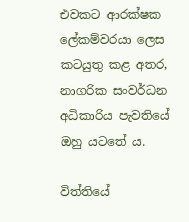එවකට ආරක්ෂක ලේකම්වරයා ලෙස කටයුතු කළ අතර, නාගරික සංවර්ධන අධිකාරිය පැවතියේ ඔහු යටතේ ය.

විත්තියේ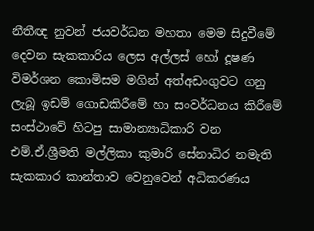නීතීඥ නුවන් ජයවර්ධන මහතා මෙම සිදුවීමේ දෙවන සැකකාරිය ලෙස අල්ලස් හෝ දූෂණ විමර්ශන කොමිසම මගින් අත්අඩංගුවට ගනු ලැබූ ඉඩම් ගොඩකිරීමේ හා සංවර්ධනය කිරීමේ සංස්ථාවේ හිටපු සාමාන්‍යාධිකාරි වන එම්.ඒ.ශ්‍රීමති මල්ලිකා කුමාරි සේනාධිර නමැති සැකකාර කාන්තාව වෙනුවෙන් අධිකරණය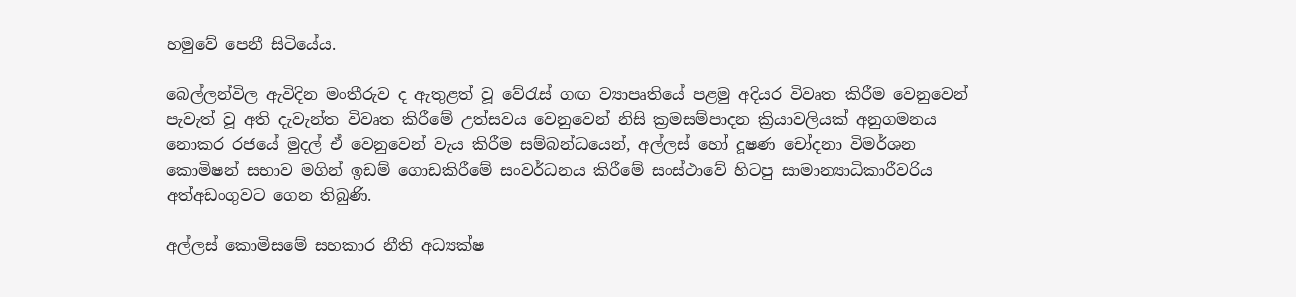හමුවේ පෙනී සිටියේය.

බෙල්ලන්විල ඇවිදින මංතීරුව ද ඇතුළත් වූ වේරැස් ගඟ ව්‍යාපෘතියේ පළමු අදියර විවෘත කිරීම වෙනුවෙන් පැවැත් වූ අති දැවැන්ත විවෘත කිරීමේ උත්සවය වෙනුවෙන් නිසි ක්‍රමසම්පාදන ක්‍රියාවලියක් අනුගමනය නොකර රජයේ මුදල් ඒ වෙනුවෙන් වැය කිරීම සම්බන්ධයෙන්, අල්ලස් හෝ දූෂණ චෝදනා විමර්ශන කොමිෂන් සභාව මගින් ඉඩම් ගොඩකිරීමේ සංවර්ධනය කිරීමේ සංස්ථාවේ හිටපු සාමාන්‍යාධිකාරීවරිය අත්අඩංගුවට ගෙන තිබුණි.

අල්ලස් කොමිසමේ සහකාර නීති අධ්‍යක්ෂ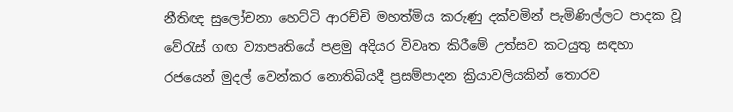නීතිඥ සුලෝචනා හෙට්ටි ආරච්චි මහත්මිය කරුණු දක්වමින් පැමිණිල්ලට පාදක වූ වේරැස් ගඟ ව්‍යාපෘතියේ පළමු අදියර විවෘත කිරීමේ උත්සව කටයුතු සඳහා රජයෙන් මුදල් වෙන්කර නොතිබියදී ප්‍රසම්පාදන ක්‍රියාවලියකින් තොරව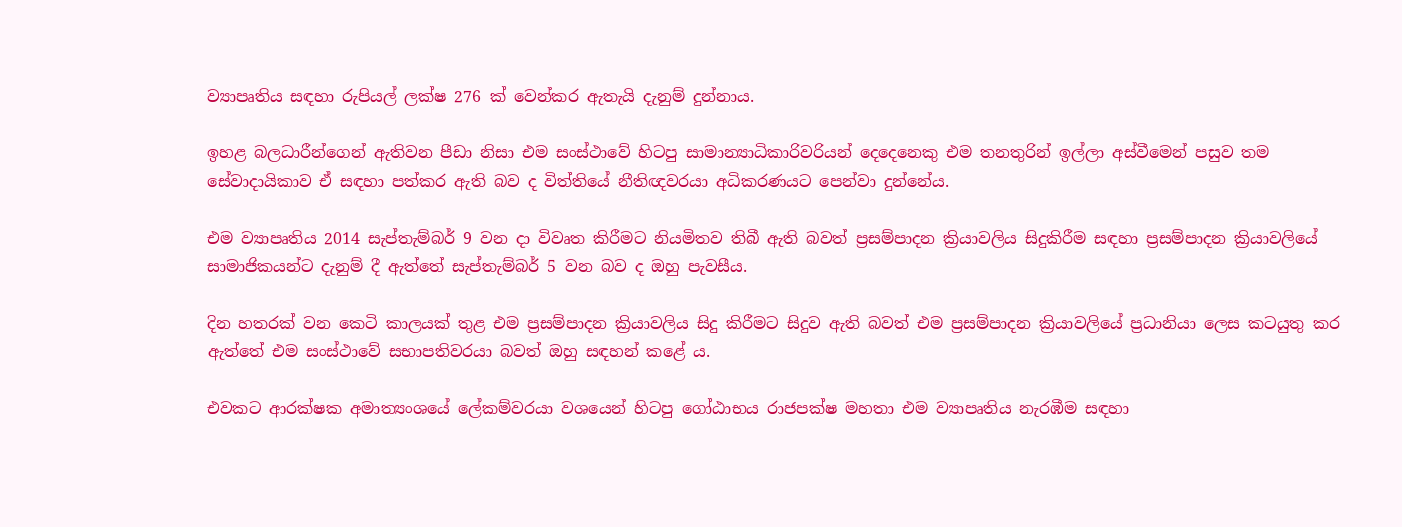ව්‍යාපෘතිය සඳහා රුපියල් ලක්ෂ 276 ක් වෙන්කර ඇතැයි දැනුම් දුන්නාය.

ඉහළ බලධාරීන්ගෙන් ඇතිවන පීඩා නිසා එම සංස්ථාවේ හිටපු සාමාන්‍යාධිකාරිවරියන් දෙදෙනෙකු එම තනතුරින් ඉල්ලා අස්වීමෙන් පසුව තම සේවාදායිකාව ඒ සඳහා පත්කර ඇති බව ද විත්තියේ නීතිඥවරයා අධිකරණයට පෙන්වා දුන්නේය.

එම ව්‍යාපෘතිය 2014 සැප්තැම්බර් 9 වන දා විවෘත කිරීමට නියමිතව තිබී ඇති බවත් ප්‍රසම්පාදන ක්‍රියාවලිය සිදුකිරීම සඳහා ප්‍රසම්පාදන ක්‍රියාවලියේ සාමාජිකයන්ට දැනුම් දී ඇත්තේ සැප්තැම්බර් 5 වන බව ද ඔහු පැවසීය.

දින හතරක් වන කෙටි කාලයක් තුළ එම ප්‍රසම්පාදන ක්‍රියාවලිය සිදු කිරීමට සිදුව ඇති බවත් එම ප්‍රසම්පාදන ක්‍රියාවලියේ ප්‍රධානියා ලෙස කටයුතු කර ඇත්තේ එම සංස්ථාවේ සභාපතිවරයා බවත් ඔහු සඳහන් කළේ ය.

එවකට ආරක්ෂක අමාත්‍යංශයේ ලේකම්වරයා වශයෙන් හිටපු ගෝඨාභය රාජපක්ෂ මහතා එම ව්‍යාපෘතිය නැරඹීම සඳහා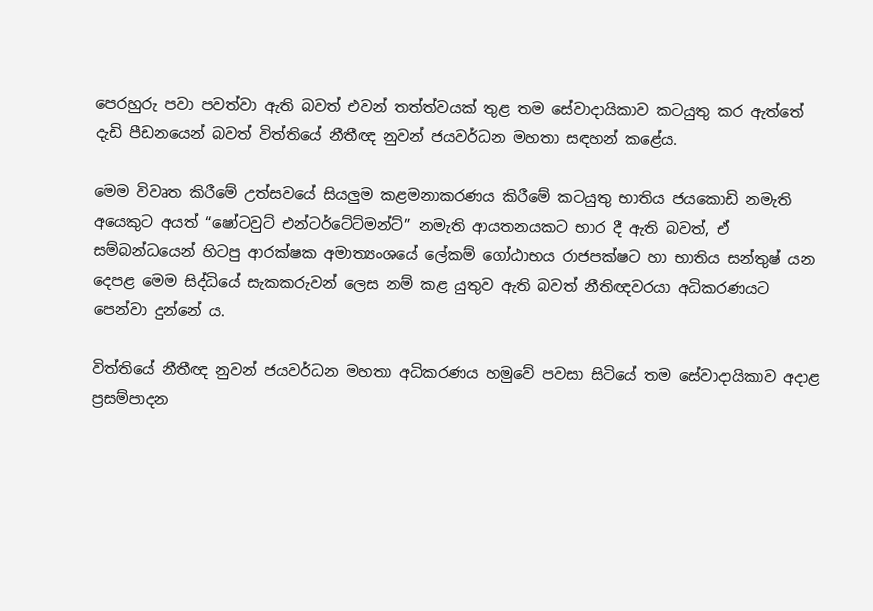පෙරහුරු පවා පවත්වා ඇති බවත් එවන් තත්ත්වයක් තුළ තම සේවාදායිකාව කටයුතු කර ඇත්තේ දැඩි පීඩනයෙන් බවත් විත්තියේ නීතීඥ නුවන් ජයවර්ධන මහතා සඳහන් කළේය.

මෙම විවෘත කිරීමේ උත්සවයේ සියලුම කළමනාකරණය කිරීමේ කටයුතු භාතිය ජයකොඩි නමැති අයෙකුට අයත් “ෂෝටවුට් එන්ටර්ටේට්මන්ට්” නමැති ආයතනයකට භාර දී ඇති බවත්, ඒ සම්බන්ධයෙන් හිටපු ආරක්ෂක අමාත්‍යංශයේ ලේකම් ගෝඨාභය රාජපක්ෂට හා භාතිය සන්තුෂ් යන දෙපළ මෙම සිද්ධියේ සැකකරුවන් ලෙස නම් කළ යුතුව ඇති බවත් නීතිඥවරයා අධිකරණයට පෙන්වා දුන්නේ ය.

විත්තියේ නීතීඥ නුවන් ජයවර්ධන මහතා අධිකරණය හමුවේ පවසා සිටියේ තම සේවාදායිකාව අදාළ ප්‍රසම්පාදන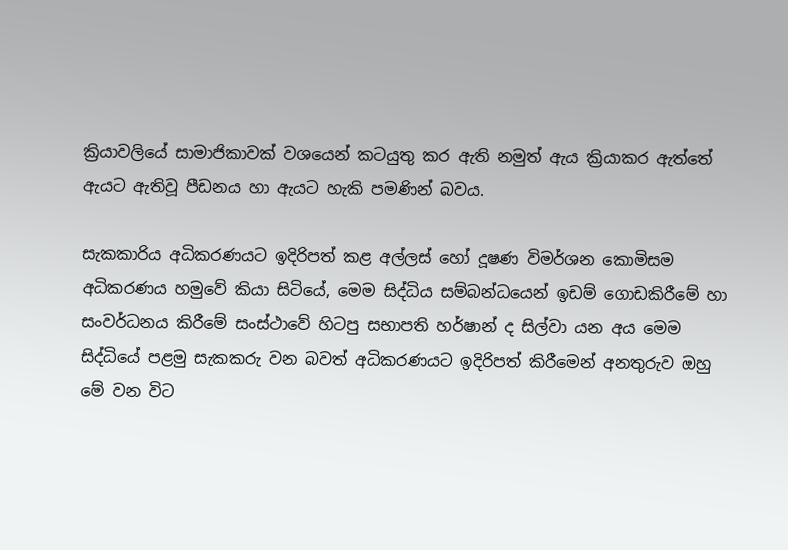ක්‍රියාවලියේ සාමාජිකාවක් වශයෙන් කටයුතු කර ඇති නමුත් ඇය ක්‍රියාකර ඇත්තේ ඇයට ඇතිවූ පීඩනය හා ඇයට හැකි පමණින් බවය.

සැකකාරිය අධිකරණයට ඉදිරිපත් කළ අල්ලස් හෝ දූෂණ විමර්ශන කොමිසම අධිකරණය හමුවේ කියා සිටියේ, මෙම සිද්ධිය සම්බන්ධයෙන් ඉඩම් ගොඩකිරීමේ හා සංවර්ධනය කිරීමේ සංස්ථාවේ හිටපු සභාපති හර්ෂාන් ද සිල්වා යන අය මෙම සිද්ධියේ පළමු සැකකරු වන බවත් අධිකරණයට ඉදිරිපත් කිරීමෙන් අනතුරුව ඔහු මේ වන විට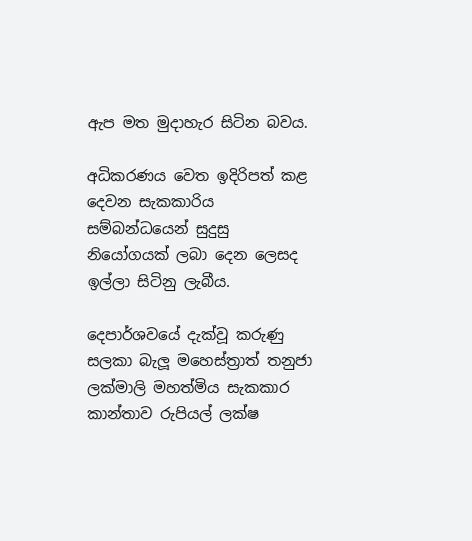ඇප මත මුදාහැර සිටින බවය.

අධිකරණය වෙත ඉදිරිපත් කළ දෙවන සැකකාරිය සම්බන්ධයෙන් සුදුසු නියෝගයක් ලබා දෙන ලෙසද ඉල්ලා සිටිනු ලැබීය.

දෙපාර්ශවයේ දැක්වූ කරුණු සලකා බැලූ මහෙස්ත්‍රාත් තනුජා ලක්මාලි මහත්මිය සැකකාර කාන්තාව රුපියල් ලක්ෂ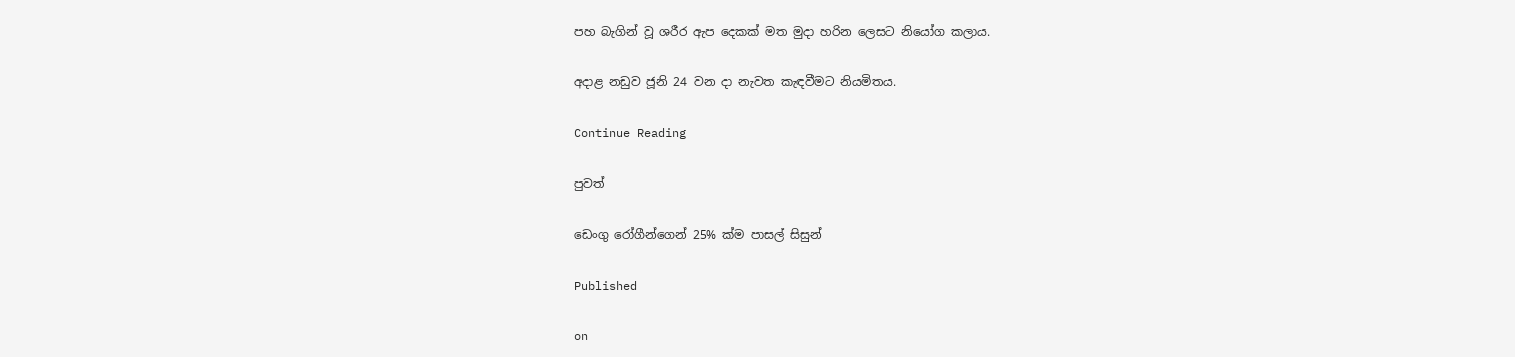පහ බැගින් වූ ශරීර ඇප දෙකක් මත මුදා හරින ලෙසට නියෝග කලාය.

අදාළ නඩුව ජූනි 24 වන දා නැවත කැඳවීමට නියමිතය.

Continue Reading

පුවත්

ඩෙංගු රෝගීන්ගෙන් 25% ක්ම පාසල් සිසුන්

Published

on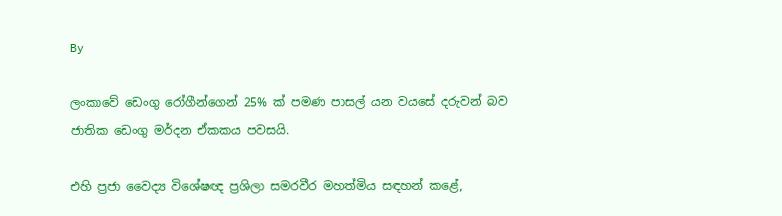By

ලංකාවේ ඩෙංගු රෝගීන්ගෙන් 25% ක් පමණ පාසල් යන වයසේ දරුවන් බව ජාතික ඩෙංගු මර්දන ඒකකය පවසයි.

එහි ප්‍රජා වෛද්‍ය විශේෂඥ ප්‍රශිලා සමරවීර මහත්මිය සඳහන් කළේ,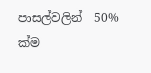පාසල්වලින්  50% ක්ම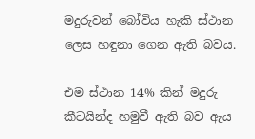මදුරුවන් බෝවිය හැකි ස්ථාන ලෙස හඳුනා ගෙන ඇති බවය.

එම ස්ථාන 14% කින් මදුරු කීටයින්ද හමුවී ඇති බව ඇය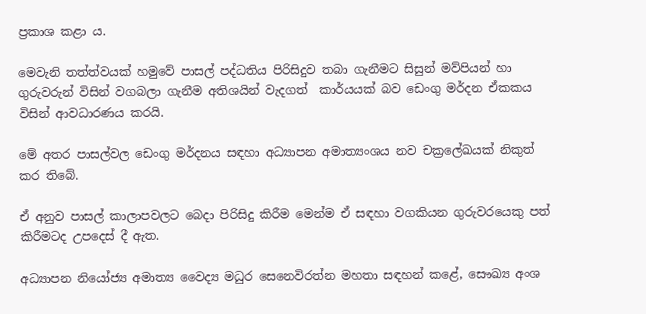ප්‍රකාශ කළා ය.

මෙවැනි තත්ත්වයක් හමුවේ පාසල් පද්ධතිය පිරිසිදුව තබා ගැනීමට සිසුන් මව්පියන් හා ගුරුවරුන් විසින් වගබලා ගැනීම අතිශයින් වැදගත්  කාර්යයක් බව ඩෙංගු මර්දන ඒකකය විසින් ආවධාරණය කරයි.

මේ අතර පාසල්වල ඩෙංගු මර්දනය සඳහා අධ්‍යාපන අමාත්‍යංශය නව චක්‍රලේඛයක් නිකුත් කර තිබේ.

ඒ අනුව පාසල් කාලාපවලට බෙදා පිරිසිදු කිරීම මෙන්ම ඒ සඳහා වගකියන ගුරුවරයෙකු පත් කිරීමටද උපදෙස් දී ඇත.

අධ්‍යාපන නියෝජ්‍ය අමාත්‍ය වෛද්‍ය මධුර සෙනෙවිරත්න මහතා සඳහන් කළේ, සෞඛ්‍ය අංශ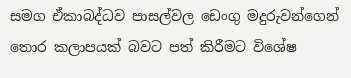සමග ඒකාබද්ධව පාසල්වල ඩෙංගු මදුරුවන්ගෙන් තොර කලාපයක් බවට පත් කිරීමට විශේෂ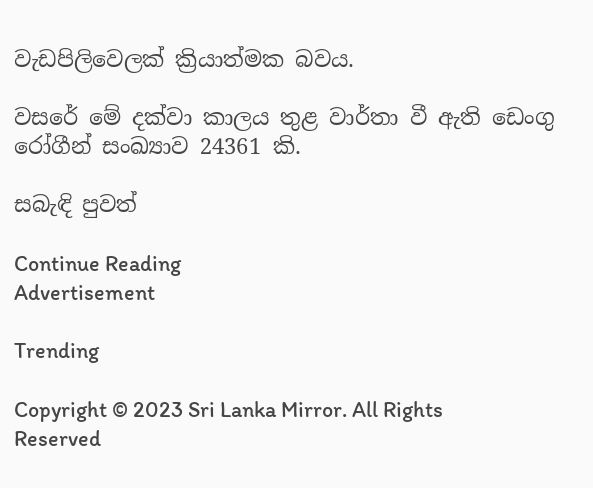වැඩපිලිවෙලක් ක්‍රියාත්මක බවය.

වසරේ මේ දක්වා කාලය තුළ වාර්තා වී ඇති ඩෙංගු රෝගීන් සංඛ්‍යාව 24361 කි.

සබැඳි පුවත්

Continue Reading
Advertisement

Trending

Copyright © 2023 Sri Lanka Mirror. All Rights Reserved